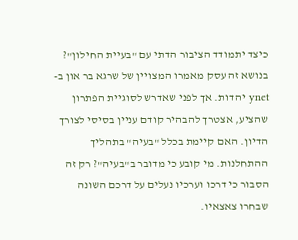כיצד יתמודד הציבור הדתי עם "בעיית החילון"? בנושא זה עסק מאמרו המצויין של שרגא בר און ב-ynet יהדות. אך לפני שאדרש לסוגיית הפתרון שהציע, אצטרך להבהיר קודם עניין בסיסי לצורך הדיון. האם קיימת בכלל "בעיה" בתהליך ההתחלנות. מי קובע כי מדובר ב"בעיה"? רק זה הסבור כי דרכו וערכיו נעלים על דרכם השונה שבחרו צאצאיו.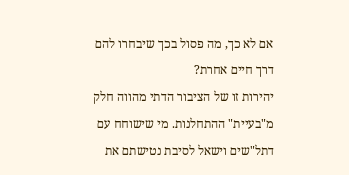אם לא כך, מה פסול בכך שיבחרו להם דרך חיים אחרת?
יהירות זו של הציבור הדתי מהווה חלק מ"בעיית" ההתחלנות. מי שישוחח עם דתל"שים וישאל לסיבת נטישתם את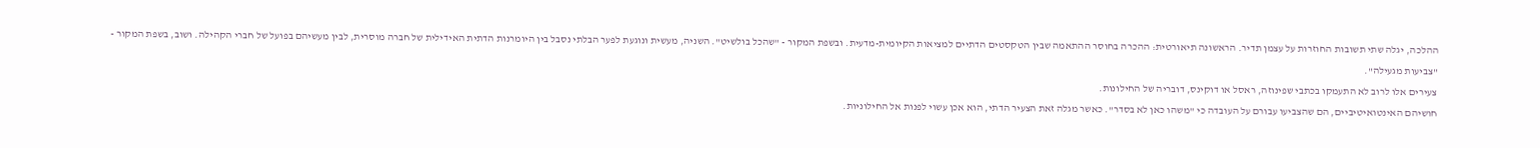ההלכה, יגלה שתי תשובות החוזרות על עצמן תדיר. הראשונה תיאורטית: ההכרה בחוסר ההתאמה שבין הטקסטים הדתיים למציאות הקיומית-מדעית. ובשפת המקור - "שהכל בולשיט". השניה, מעשית ונוגעת לפער הבלתי נסבל בין היומרנות הדתית האידילית של חברה מוסרית, לבין מעשיהם בפועל של חברי הקהילה. ושוב, בשפת המקור - "צביעות מגעילה".
צעירים אלו לרוב לא התעמקו בכתבי שפינוזה, ראסל או דוקינס, דובריה של החילונות.
חושיהם האינטואיטיביים, הם שהצביעו עבורם על העובדה כי "משהו כאן לא בסדר". כאשר מגלה זאת הצעיר הדתי, הוא אכן עשוי לפנות אל החילוניות.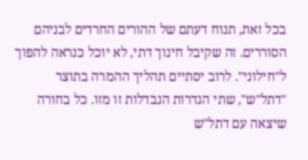בכל זאת, תנוח דעתם של ההורים החרדים לבניהם הסוררים. זה שקיבל חינוך דתי, לא יוכל כנראה להפוך ל"חילוני". לרוב יסתיים תהליך ההמרה בתוצר "דתל"ש", שתי הגדרות הנבדלות זו מזו. כל בחורה שיצאה עם דתל"ש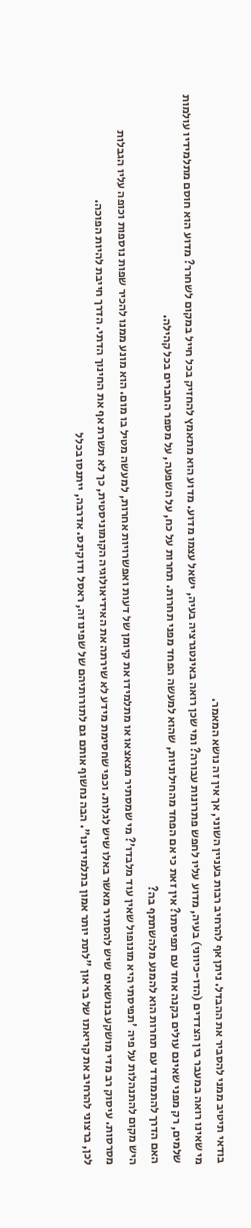בודאי תיטיב ממני להסביר את ההבדל. ניתן אף להרחיב רבות בעניין השוני, אך אין זה נושא המאמר.
מי שאינו רואה במעבר בין הצדדים (הדו-כיווני) בעיה, מדוע עליו לחפש פתרונות עבורה? ומי שכן רואה באינטגרציה בעיה, ישאל עצמו מדוע. מדוע הוא מתאמץ להחזיק בכל חייל במקום לשחרר? מדוע הוא חוסם מתלמידיו עולמות שלמים, רק מפני שאינם עולים בקנה אחד עם תפיסתו? אין זאת כי אם הפחד מהחילוניות, שהוא למעשה הפחד מפני תחרות. תחרות על כח, על השפעה, על מספר החברים בכל קהילה.
האם הדרך להתמודד עם תחרות הוא להמנע מלהשתתף בה?
היש מקום להתנהלות על פיה 'תפיסתי היא מונופול שאין עוד מלבדו'? מי שמסתיר מצאצאו או מתלמידו את קיומן של דעות ואפשרויות אחרות, למעשה מטיל בו מום. הוא מונע ממנו להכיר שפות נוספות וכופה עליו הגבלות מסרסות. עיסוק רב מדי מושקע בנושאים שיש להסתיר מאשר באלו שיש לגלות. וכפי שחסימת מידע לא שירתה את האידיאולוגיה הקומוניסטית, כך לא תשרת אף את החינוך הדתי. הדרך חייבת להיות הפוכה.
לכן, ברצוני להרחיב את קריאתו של בר און "לתת יותר אמון בתלמידינו". הבה נחשוף אותם גם לתורותיהם של שפינוזה, ראסל ודוקינס. אדרבה, ייתנסו בכלל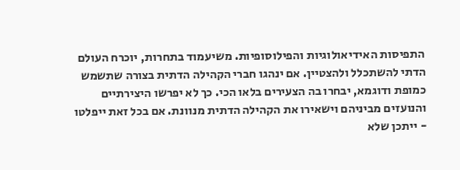התפיסות האידיאולוגיות והפילוסופיות. משיעמוד בתחרות, יוכרח העולם הדתי להשתכלל ולהצטיין. אם ינהגו חברי הקהילה הדתית בצורה שתשמש כמופת ודוגמא, יבחרו בה הצעירים בלאו הכי. כך לא יפרשו היצירתיים והנועזים מביניהם וישאירו את הקהילה הדתית מנוונת. אם בכל זאת ייפלטו - ייתכן שלא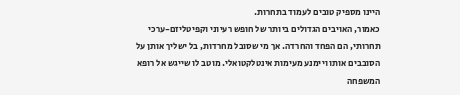היינו מספיק טובים לעמוד בתחרות.
כאמור, האויבים הגדולים ביותר של חופש רעיוני וקפיטליזם-ערכי תחרותי, הם הפחד והחרדה. אך מי שסובל מחרדות, בל ישליך אותן על הסובבים אותו ויימנע מעימות אינטלקטואלי. מוטב לו שייגש אל רופא המשפחה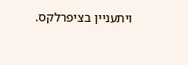ויתעניין בציפרלקס.